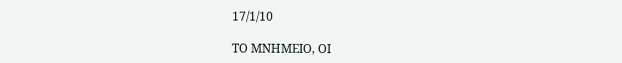17/1/10

ΤΟ ΜΝΗΜΕΙΟ, ΟΙ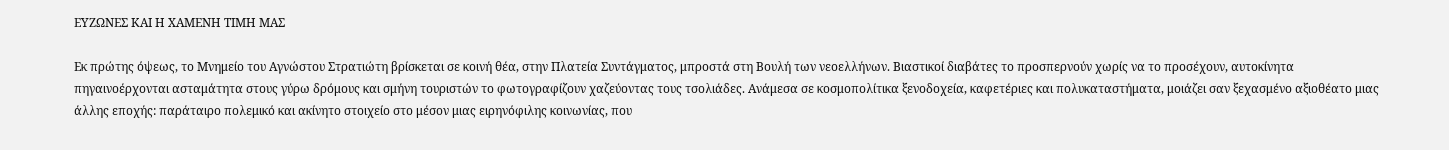ΕΥΖΩΝΕΣ ΚΑΙ Η ΧΑΜΕΝΗ ΤΙΜΗ ΜΑΣ

Εκ πρώτης όψεως, το Μνημείο του Αγνώστου Στρατιώτη βρίσκεται σε κοινή θέα, στην Πλατεία Συντάγματος, μπροστά στη Βουλή των νεοελλήνων. Βιαστικοί διαβάτες το προσπερνούν χωρίς να το προσέχουν, αυτοκίνητα πηγαινοέρχονται ασταμάτητα στους γύρω δρόμους και σμήνη τουριστών το φωτογραφίζουν χαζεύοντας τους τσολιάδες. Ανάμεσα σε κοσμοπολίτικα ξενοδοχεία, καφετέριες και πολυκαταστήματα, μοιάζει σαν ξεχασμένο αξιοθέατο μιας άλλης εποχής: παράταιρο πολεμικό και ακίνητο στοιχείο στο μέσον μιας ειρηνόφιλης κοινωνίας, που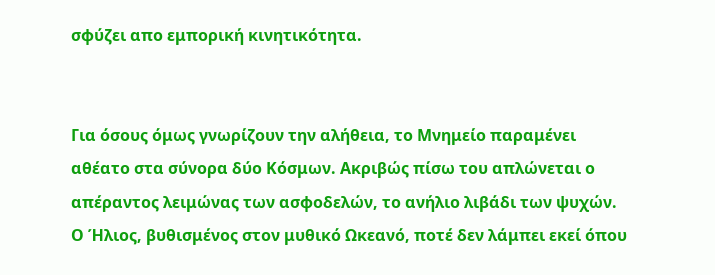σφύζει απο εμπορική κινητικότητα.


Για όσους όμως γνωρίζουν την αλήθεια, το Μνημείο παραμένει αθέατο στα σύνορα δύο Κόσμων. Ακριβώς πίσω του απλώνεται ο απέραντος λειμώνας των ασφοδελών, το ανήλιο λιβάδι των ψυχών. Ο Ήλιος, βυθισμένος στον μυθικό Ωκεανό, ποτέ δεν λάμπει εκεί όπου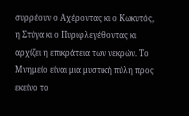συρρέουν ο Αχέροντας κι ο Κωκυτός, η Στύγα κι ο Πυριφλεγέθοντας κι αρχίζει η επικράτεια των νεκρών. Το Μνημείο είναι μια μυστική πύλη προς εκείνο το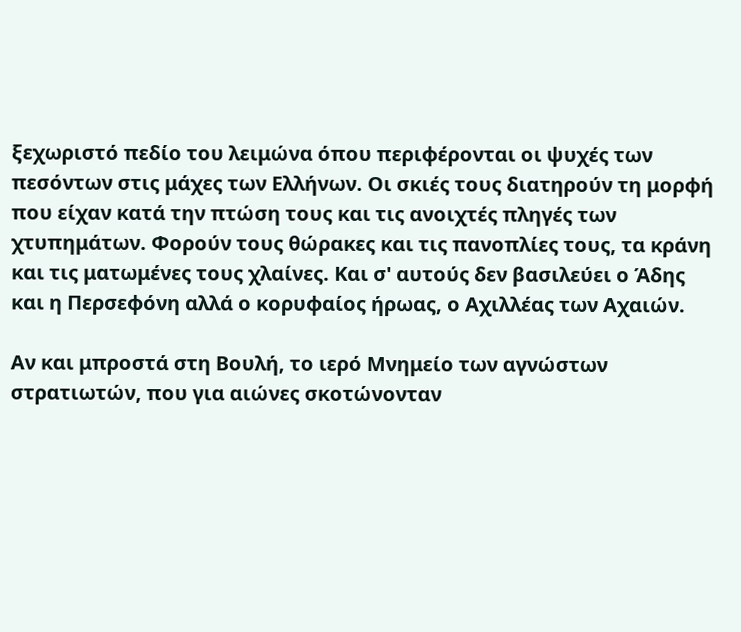ξεχωριστό πεδίο του λειμώνα όπου περιφέρονται οι ψυχές των πεσόντων στις μάχες των Ελλήνων. Οι σκιές τους διατηρούν τη μορφή που είχαν κατά την πτώση τους και τις ανοιχτές πληγές των χτυπημάτων. Φορούν τους θώρακες και τις πανοπλίες τους, τα κράνη και τις ματωμένες τους χλαίνες. Και σ' αυτούς δεν βασιλεύει ο Άδης και η Περσεφόνη αλλά ο κορυφαίος ήρωας, ο Αχιλλέας των Αχαιών.

Αν και μπροστά στη Βουλή, το ιερό Μνημείο των αγνώστων στρατιωτών, που για αιώνες σκοτώνονταν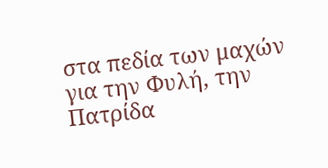στα πεδία των μαχών για την Φυλή, την Πατρίδα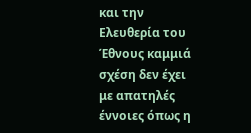και την Ελευθερία του Έθνους καμμιά σχέση δεν έχει με απατηλές έννοιες όπως η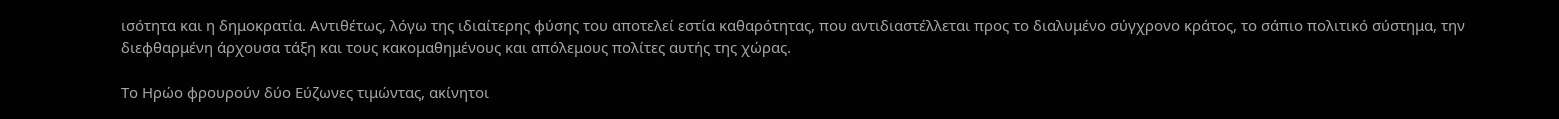ισότητα και η δημοκρατία. Αντιθέτως, λόγω της ιδιαίτερης φύσης του αποτελεί εστία καθαρότητας, που αντιδιαστέλλεται προς το διαλυμένο σύγχρονο κράτος, το σάπιο πολιτικό σύστημα, την διεφθαρμένη άρχουσα τάξη και τους κακομαθημένους και απόλεμους πολίτες αυτής της χώρας.

Το Ηρώο φρουρούν δύο Εύζωνες τιμώντας, ακίνητοι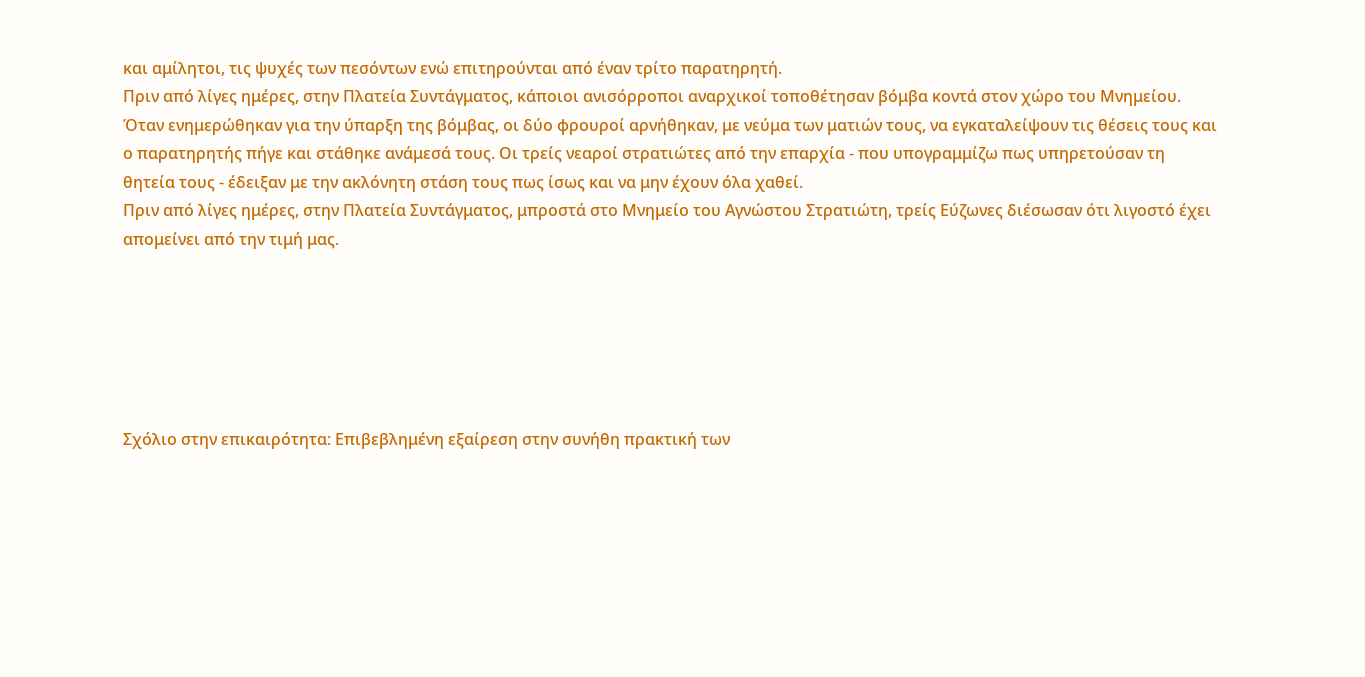και αμίλητοι, τις ψυχές των πεσόντων ενώ επιτηρούνται από έναν τρίτο παρατηρητή.
Πριν από λίγες ημέρες, στην Πλατεία Συντάγματος, κάποιοι ανισόρροποι αναρχικοί τοποθέτησαν βόμβα κοντά στον χώρο του Μνημείου. Όταν ενημερώθηκαν για την ύπαρξη της βόμβας, οι δύο φρουροί αρνήθηκαν, με νεύμα των ματιών τους, να εγκαταλείψουν τις θέσεις τους και ο παρατηρητής πήγε και στάθηκε ανάμεσά τους. Οι τρείς νεαροί στρατιώτες από την επαρχία - που υπογραμμίζω πως υπηρετούσαν τη θητεία τους - έδειξαν με την ακλόνητη στάση τους πως ίσως και να μην έχουν όλα χαθεί.
Πριν από λίγες ημέρες, στην Πλατεία Συντάγματος, μπροστά στο Μνημείο του Αγνώστου Στρατιώτη, τρείς Εύζωνες διέσωσαν ότι λιγοστό έχει απομείνει από την τιμή μας.






Σχόλιο στην επικαιρότητα: Επιβεβλημένη εξαίρεση στην συνήθη πρακτική των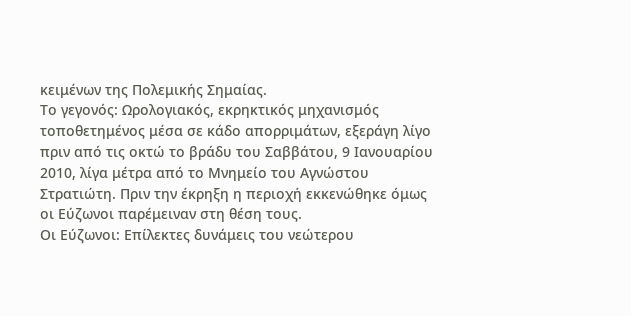κειμένων της Πολεμικής Σημαίας.
Το γεγονός: Ωρολογιακός, εκρηκτικός μηχανισμός τοποθετημένος μέσα σε κάδο απορριμάτων, εξεράγη λίγο πριν από τις οκτώ το βράδυ του Σαββάτου, 9 Ιανουαρίου 2010, λίγα μέτρα από το Μνημείο του Αγνώστου Στρατιώτη. Πριν την έκρηξη η περιοχή εκκενώθηκε όμως οι Εύζωνοι παρέμειναν στη θέση τους.
Οι Εύζωνοι: Επίλεκτες δυνάμεις του νεώτερου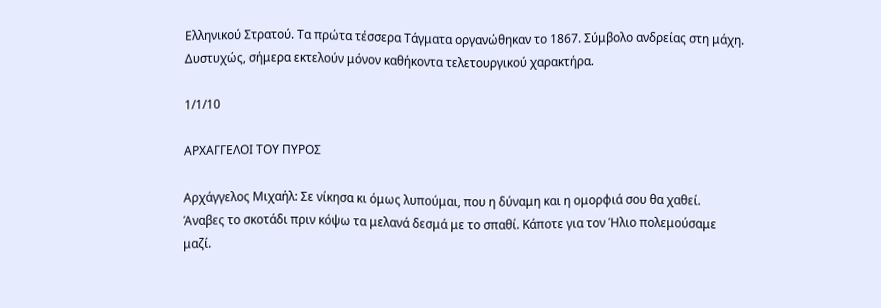Ελληνικού Στρατού. Τα πρώτα τέσσερα Τάγματα οργανώθηκαν το 1867. Σύμβολο ανδρείας στη μάχη. Δυστυχώς, σήμερα εκτελούν μόνον καθήκοντα τελετουργικού χαρακτήρα.

1/1/10

ΑΡΧΑΓΓΕΛΟΙ ΤΟΥ ΠΥΡΟΣ

Αρχάγγελος Μιχαήλ: Σε νίκησα κι όμως λυπούμαι, που η δύναμη και η ομορφιά σου θα χαθεί. Άναβες το σκοτάδι πριν κόψω τα μελανά δεσμά με το σπαθί. Κάποτε για τον Ήλιο πολεμούσαμε μαζί.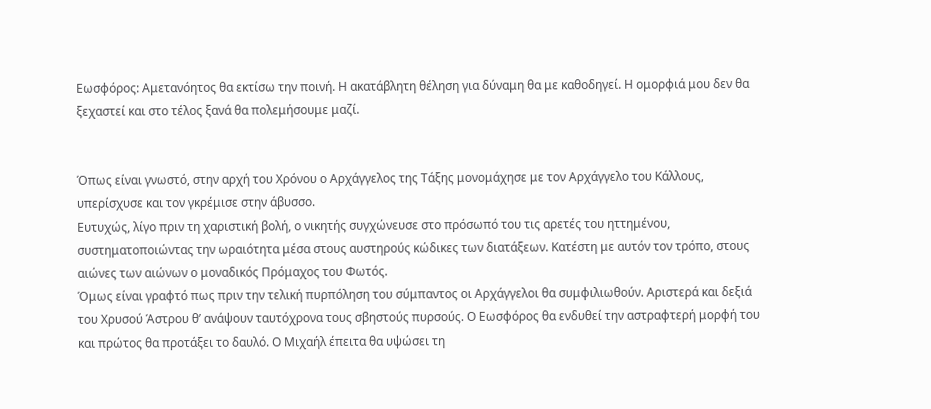Εωσφόρος: Αμετανόητος θα εκτίσω την ποινή. Η ακατάβλητη θέληση για δύναμη θα με καθοδηγεί. Η ομορφιά μου δεν θα ξεχαστεί και στο τέλος ξανά θα πολεμήσουμε μαζί.


Όπως είναι γνωστό, στην αρχή του Χρόνου ο Αρχάγγελος της Τάξης μονομάχησε με τον Αρχάγγελο του Κάλλους, υπερίσχυσε και τον γκρέμισε στην άβυσσο.
Ευτυχώς, λίγο πριν τη χαριστική βολή, ο νικητής συγχώνευσε στο πρόσωπό του τις αρετές του ηττημένου, συστηματοποιώντας την ωραιότητα μέσα στους αυστηρούς κώδικες των διατάξεων. Κατέστη με αυτόν τον τρόπο, στους αιώνες των αιώνων ο μοναδικός Πρόμαχος του Φωτός.
Όμως είναι γραφτό πως πριν την τελική πυρπόληση του σύμπαντος οι Αρχάγγελοι θα συμφιλιωθούν. Αριστερά και δεξιά του Χρυσού Άστρου θ’ ανάψουν ταυτόχρονα τους σβηστούς πυρσούς. Ο Εωσφόρος θα ενδυθεί την αστραφτερή μορφή του και πρώτος θα προτάξει το δαυλό. Ο Μιχαήλ έπειτα θα υψώσει τη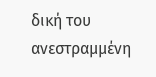δική του ανεστραμμένη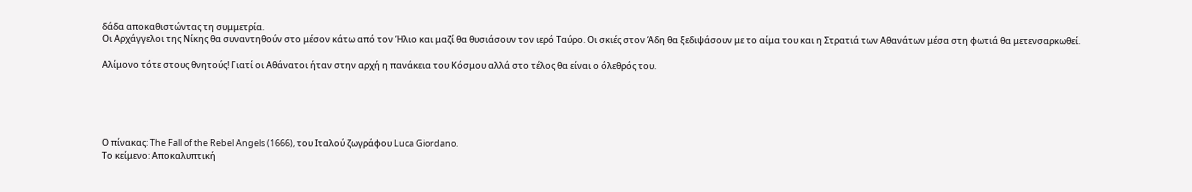δάδα αποκαθιστώντας τη συμμετρία.
Οι Αρχάγγελοι της Νίκης θα συναντηθούν στο μέσον κάτω από τον Ήλιο και μαζί θα θυσιάσουν τον ιερό Ταύρο. Οι σκιές στον Άδη θα ξεδιψάσουν με το αίμα του και η Στρατιά των Αθανάτων μέσα στη φωτιά θα μετενσαρκωθεί.

Αλίμονο τότε στους θνητούς! Γιατί οι Αθάνατοι ήταν στην αρχή η πανάκεια του Κόσμου αλλά στο τέλος θα είναι ο όλεθρός του.





Ο πίνακας: The Fall of the Rebel Angels (1666), του Ιταλού ζωγράφου Luca Giordano.
Το κείμενο: Αποκαλυπτική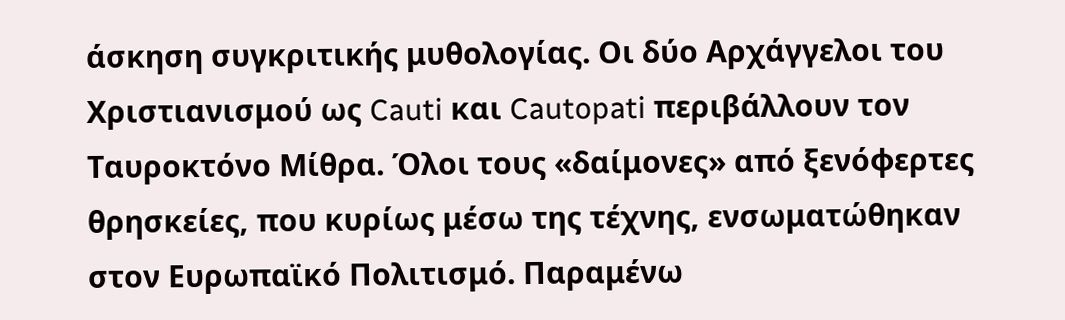άσκηση συγκριτικής μυθολογίας. Οι δύο Αρχάγγελοι του Χριστιανισμού ως Cauti και Cautopati περιβάλλουν τον Ταυροκτόνο Μίθρα. Όλοι τους «δαίμονες» από ξενόφερτες θρησκείες, που κυρίως μέσω της τέχνης, ενσωματώθηκαν στον Ευρωπαϊκό Πολιτισμό. Παραμένω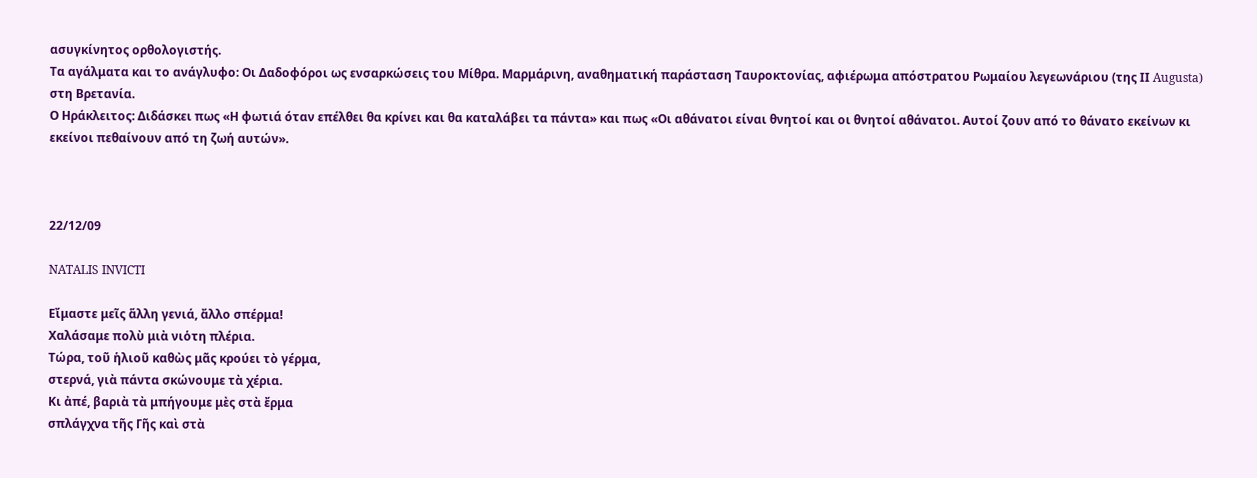ασυγκίνητος ορθολογιστής.
Τα αγάλματα και το ανάγλυφο: Οι Δαδοφόροι ως ενσαρκώσεις του Μίθρα. Μαρμάρινη, αναθηματική παράσταση Ταυροκτονίας, αφιέρωμα απόστρατου Ρωμαίου λεγεωνάριου (της ΙΙ Augusta) στη Βρετανία.
Ο Ηράκλειτος: Διδάσκει πως «Η φωτιά όταν επέλθει θα κρίνει και θα καταλάβει τα πάντα» και πως «Οι αθάνατοι είναι θνητοί και οι θνητοί αθάνατοι. Αυτοί ζουν από το θάνατο εκείνων κι εκείνοι πεθαίνουν από τη ζωή αυτών».



22/12/09

NATALIS INVICTI

Εἴμαστε μεῖς ἅλλη γενιά, ἄλλο σπέρμα!
Χαλάσαμε πολὺ μιὰ νιὁτη πλέρια.
Τώρα, τοῦ ἡλιοῦ καθὼς μᾶς κρούει τὸ γέρμα,
στερνά, γιὰ πάντα σκώνουμε τὰ χέρια.
Κι ἀπέ, βαριὰ τὰ μπήγουμε μὲς στὰ ἔρμα
σπλάγχνα τῆς Γῆς καὶ στὰ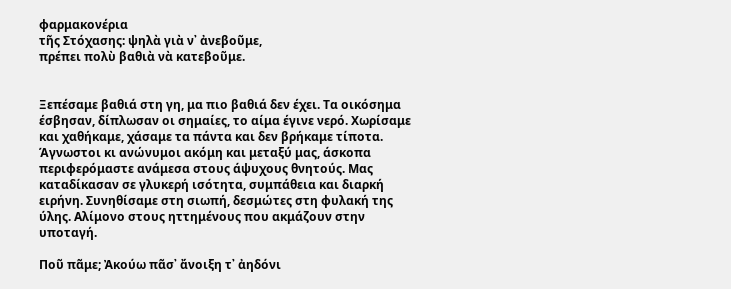φαρμακονέρια
τῆς Στόχασης: ψηλὰ γιὰ ν᾿ ἀνεβοῦμε,
πρέπει πολὺ βαθιὰ νὰ κατεβοῦμε.


Ξεπέσαμε βαθιά στη γη, μα πιo βαθιά δεν έχει. Τα οικόσημα έσβησαν, δίπλωσαν οι σημαίες, το αίμα έγινε νερό. Χωρίσαμε και χαθήκαμε, χάσαμε τα πάντα και δεν βρήκαμε τίποτα.
Άγνωστοι κι ανώνυμοι ακόμη και μεταξύ μας, άσκοπα περιφερόμαστε ανάμεσα στους άψυχους θνητούς. Μας καταδίκασαν σε γλυκερή ισότητα, συμπάθεια και διαρκή ειρήνη. Συνηθίσαμε στη σιωπή, δεσμώτες στη φυλακή της ύλης. Αλίμονο στους ηττημένους που ακμάζουν στην υποταγή.

Ποῦ πᾶμε; Ἀκούω πᾶσ᾿ ἄνοιξη τ᾿ ἀηδόνι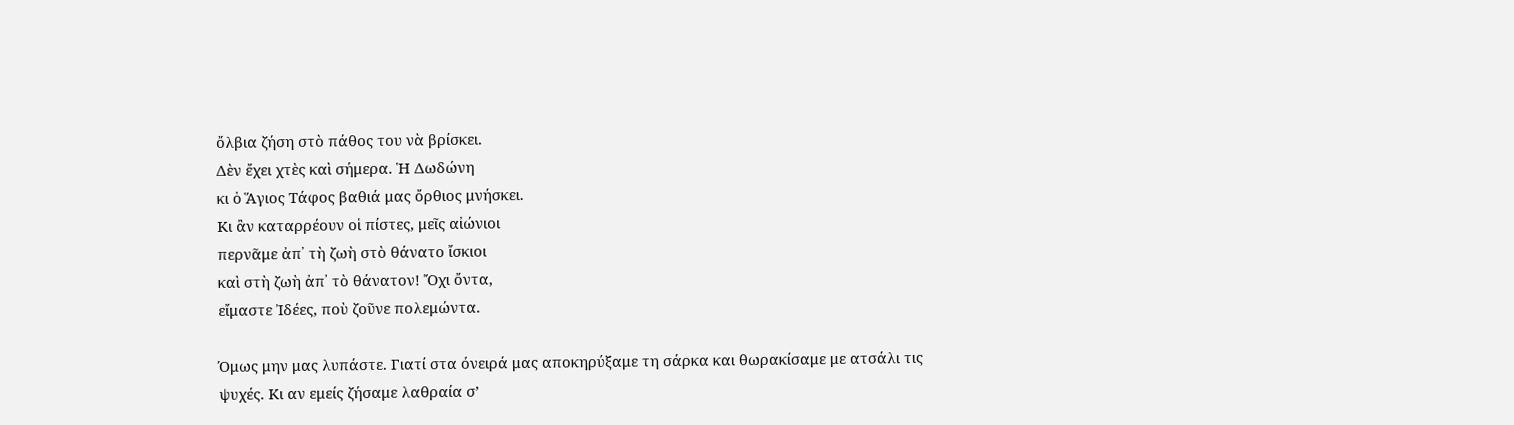ὄλβια ζήση στὸ πάθος του νὰ βρίσκει.
Δὲν ἔχει χτὲς καὶ σήμερα. Ἡ Δωδώνη
κι ὁ Ἅγιος Τάφος βαθιά μας ὄρθιος μνήσκει.
Κι ἂν καταρρέουν οἱ πίστες, μεῖς αἰώνιοι
περνᾶμε ἀπ᾿ τὴ ζωὴ στὸ θάνατο ἴσκιοι
καὶ στὴ ζωὴ ἀπ᾿ τὸ θάνατον! Ὄχι ὄντα,
εἴμαστε Ἰδέες, ποὺ ζοῦνε πολεμώντα.

Όμως μην μας λυπάστε. Γιατί στα όνειρά μας αποκηρύξαμε τη σάρκα και θωρακίσαμε με ατσάλι τις ψυχές. Κι αν εμείς ζήσαμε λαθραία σ’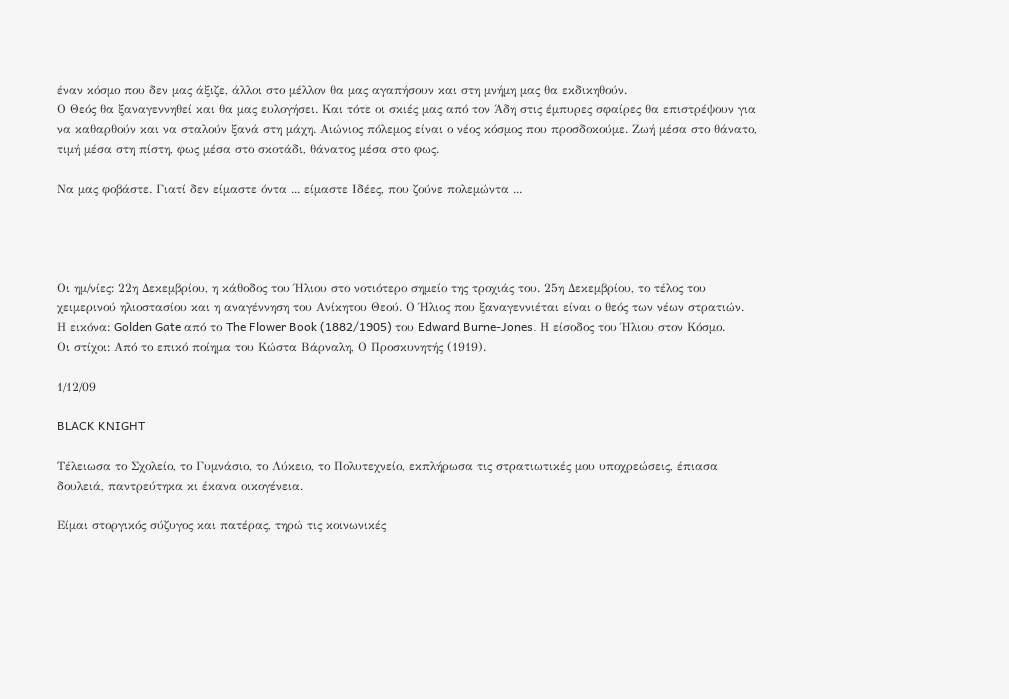έναν κόσμο που δεν μας άξιζε, άλλοι στο μέλλον θα μας αγαπήσουν και στη μνήμη μας θα εκδικηθούν.
Ο Θεός θα ξαναγεννηθεί και θα μας ευλογήσει. Και τότε οι σκιές μας από τον Άδη στις έμπυρες σφαίρες θα επιστρέψουν για να καθαρθούν και να σταλούν ξανά στη μάχη. Αιώνιος πόλεμος είναι ο νέος κόσμος που προσδοκούμε. Ζωή μέσα στο θάνατο, τιμή μέσα στη πίστη, φως μέσα στο σκοτάδι, θάνατος μέσα στο φως.

Να μας φοβάστε. Γιατί δεν είμαστε όντα ... είμαστε Ιδέες, που ζούνε πολεμώντα ...




Οι ημ/νίες: 22η Δεκεμβρίου, η κάθοδος του Ήλιου στο νοτιότερο σημείο της τροχιάς του. 25η Δεκεμβρίου, το τέλος του χειμερινού ηλιοστασίου και η αναγέννηση του Ανίκητου Θεού. Ο Ήλιος που ξαναγεννιέται είναι ο θεός των νέων στρατιών.
Η εικόνα: Golden Gate από το The Flower Book (1882/1905) του Edward Burne-Jones. Η είσοδος του Ήλιου στον Κόσμο.
Οι στίχοι: Από το επικό ποίημα του Κώστα Βάρναλη, Ο Προσκυνητής (1919).

1/12/09

BLACK KNIGHT

Τέλειωσα το Σχολείο, το Γυμνάσιο, το Λύκειο, το Πολυτεχνείο, εκπλήρωσα τις στρατιωτικές μου υποχρεώσεις, έπιασα δουλειά, παντρεύτηκα κι έκανα οικογένεια.

Είμαι στοργικός σύζυγος και πατέρας, τηρώ τις κοινωνικές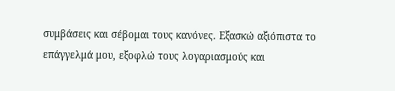συμβάσεις και σέβομαι τους κανόνες. Εξασκώ αξιόπιστα το επάγγελμά μου, εξοφλώ τους λογαριασμούς και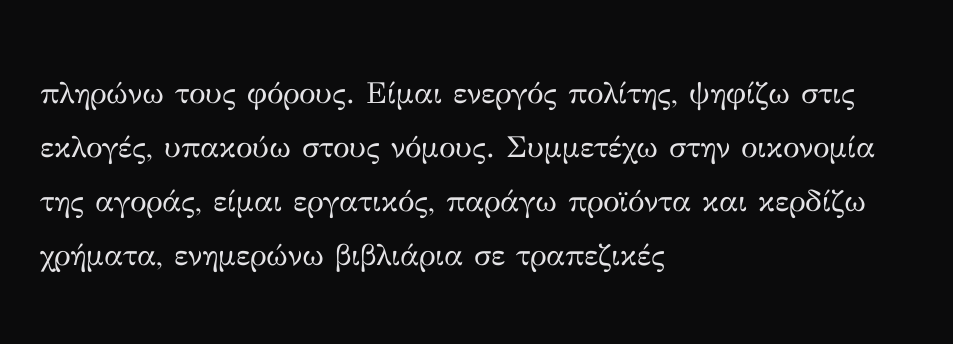πληρώνω τους φόρους. Είμαι ενεργός πολίτης, ψηφίζω στις εκλογές, υπακούω στους νόμους. Συμμετέχω στην οικονομία της αγοράς, είμαι εργατικός, παράγω προϊόντα και κερδίζω χρήματα, ενημερώνω βιβλιάρια σε τραπεζικές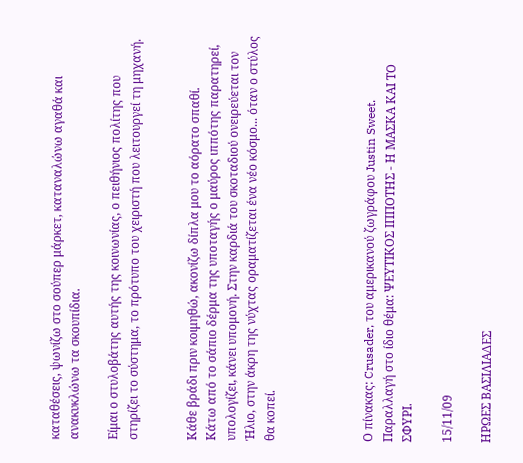καταθέσεις, ψωνίζω στο σούπερ μάρκετ, καταναλώνω αγαθά και ανακυκλώνω τα σκουπίδια.

Είμαι ο στυλοβάτης αυτής της κοινωνίας, ο πειθήνιος πολίτης που στηρίζει το σύστημα, το πρότυπο του χειριστή που λειτουργεί τη μηχανή.


Κάθε βράδι πριν κοιμηθώ, ακονίζω δίπλα μου το αόρατο σπαθί.
Κάτω από το σάπιο δέρμα της υποταγής ο μαύρος ιππότης παρατηρεί, υπολογίζει, κάνει υπομονή. Στην καρδιά του σκοταδιού ονειρεύεται τον Ήλιο, στην άκρη της νύχτας οραματίζεται ένα νέο κόσμο... όταν ο στύλος θα κοπεί.




Ο πίνακας: Crusader, του αμερικανού ζωγράφου Justin Sweet.
Παραλλαγή στο ίδιο θέμα: ΨΕΥΤΙΚΟΣ ΙΠΠΟΤΗΣ - Η ΜΑΣΚΑ ΚΑΙ ΤΟ ΣΦΥΡΙ.

15/11/09

ΗΡΩΕΣ ΒΑΣΙΛΙΑΔΕΣ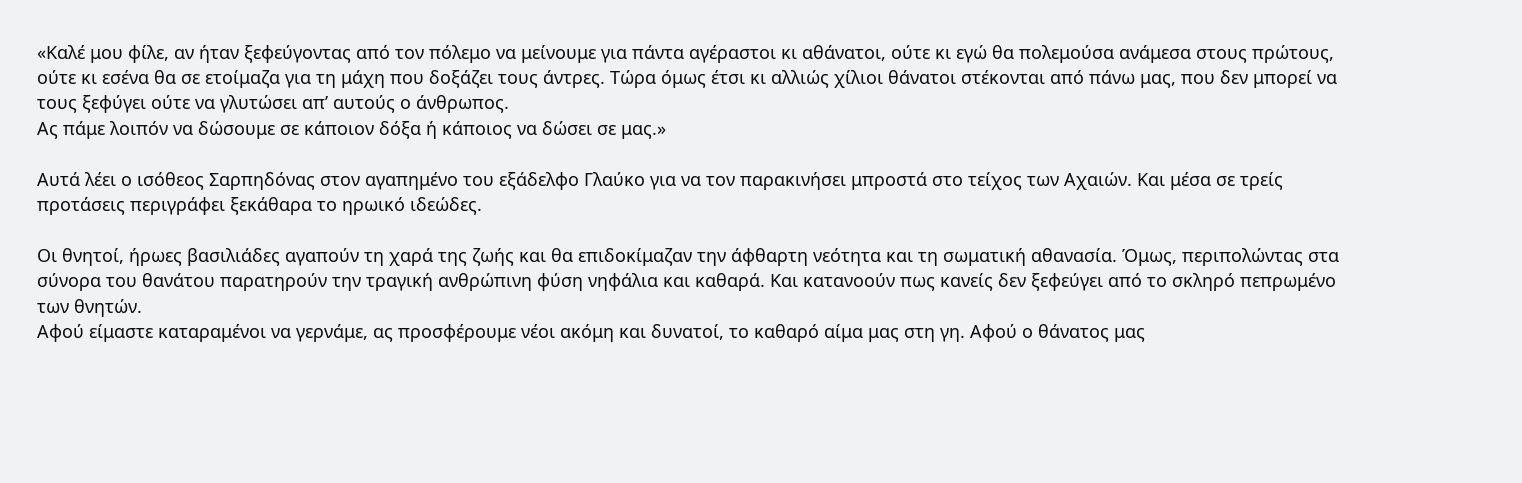«Καλέ μου φίλε, αν ήταν ξεφεύγοντας από τον πόλεμο να μείνουμε για πάντα αγέραστοι κι αθάνατοι, ούτε κι εγώ θα πολεμούσα ανάμεσα στους πρώτους, ούτε κι εσένα θα σε ετοίμαζα για τη μάχη που δοξάζει τους άντρες. Τώρα όμως έτσι κι αλλιώς χίλιοι θάνατοι στέκονται από πάνω μας, που δεν μπορεί να τους ξεφύγει ούτε να γλυτώσει απ’ αυτούς ο άνθρωπος.
Ας πάμε λοιπόν να δώσουμε σε κάποιον δόξα ή κάποιος να δώσει σε μας.»

Αυτά λέει ο ισόθεος Σαρπηδόνας στον αγαπημένο του εξάδελφο Γλαύκο για να τον παρακινήσει μπροστά στο τείχος των Αχαιών. Και μέσα σε τρείς προτάσεις περιγράφει ξεκάθαρα το ηρωικό ιδεώδες.

Οι θνητοί, ήρωες βασιλιάδες αγαπούν τη χαρά της ζωής και θα επιδοκίμαζαν την άφθαρτη νεότητα και τη σωματική αθανασία. Όμως, περιπολώντας στα σύνορα του θανάτου παρατηρούν την τραγική ανθρώπινη φύση νηφάλια και καθαρά. Και κατανοούν πως κανείς δεν ξεφεύγει από το σκληρό πεπρωμένο των θνητών.
Αφού είμαστε καταραμένοι να γερνάμε, ας προσφέρουμε νέοι ακόμη και δυνατοί, το καθαρό αίμα μας στη γη. Αφού ο θάνατος μας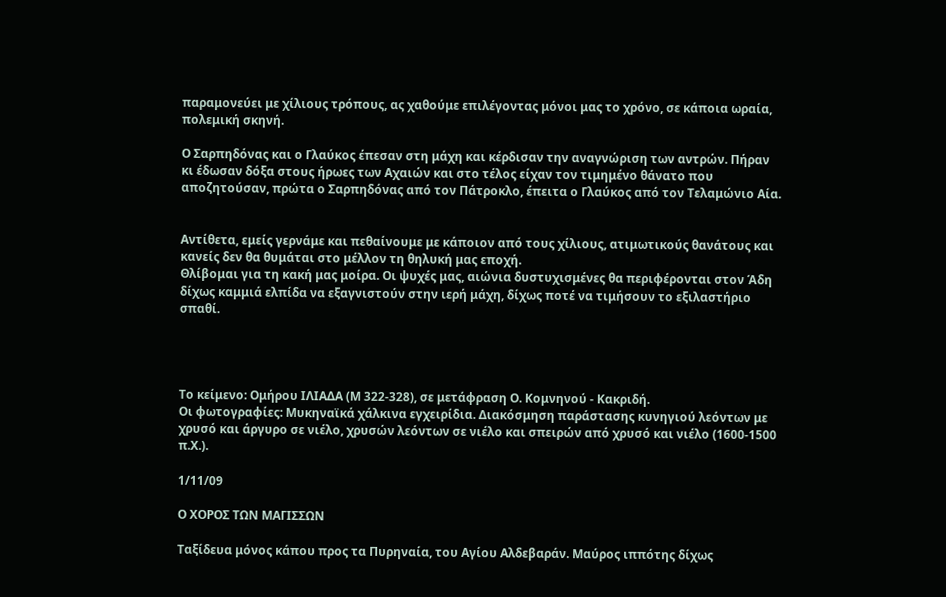παραμονεύει με χίλιους τρόπους, ας χαθούμε επιλέγοντας μόνοι μας το χρόνο, σε κάποια ωραία, πολεμική σκηνή.

Ο Σαρπηδόνας και ο Γλαύκος έπεσαν στη μάχη και κέρδισαν την αναγνώριση των αντρών. Πήραν κι έδωσαν δόξα στους ήρωες των Αχαιών και στο τέλος είχαν τον τιμημένο θάνατο που αποζητούσαν, πρώτα ο Σαρπηδόνας από τον Πάτροκλο, έπειτα ο Γλαύκος από τον Τελαμώνιο Αία.


Αντίθετα, εμείς γερνάμε και πεθαίνουμε με κάποιον από τους χίλιους, ατιμωτικούς θανάτους και κανείς δεν θα θυμάται στο μέλλον τη θηλυκή μας εποχή.
Θλίβομαι για τη κακή μας μοίρα. Οι ψυχές μας, αιώνια δυστυχισμένες θα περιφέρονται στον Άδη δίχως καμμιά ελπίδα να εξαγνιστούν στην ιερή μάχη, δίχως ποτέ να τιμήσουν το εξιλαστήριο σπαθί.




Το κείμενο: Ομήρου ΙΛΙΑΔΑ (Μ 322-328), σε μετάφραση Ο. Κομνηνού - Κακριδή.
Οι φωτογραφίες: Μυκηναϊκά χάλκινα εγχειρίδια. Διακόσμηση παράστασης κυνηγιού λεόντων με χρυσό και άργυρο σε νιέλο, χρυσών λεόντων σε νιέλο και σπειρών από χρυσό και νιέλο (1600-1500 π.Χ.).

1/11/09

Ο ΧΟΡΟΣ ΤΩΝ ΜΑΓΙΣΣΩΝ

Ταξίδευα μόνος κάπου προς τα Πυρηναία, του Αγίου Αλδεβαράν. Μαύρος ιππότης δίχως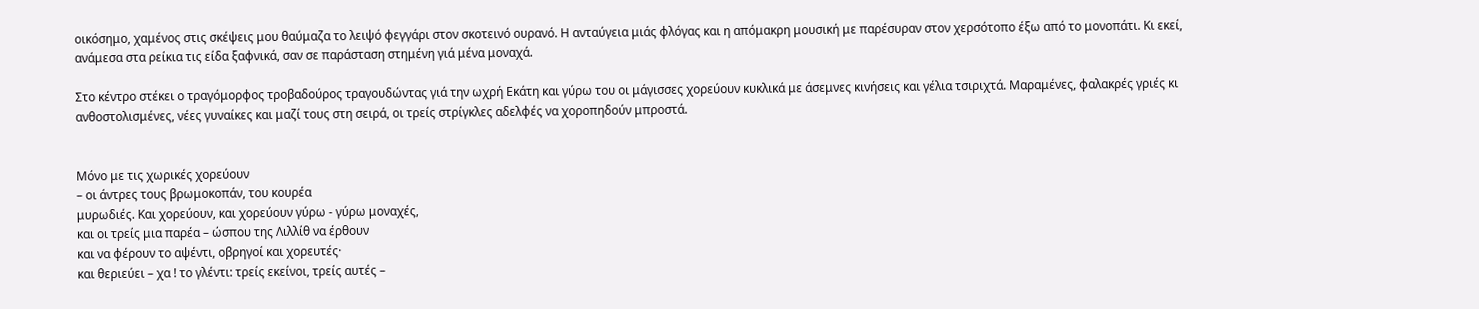οικόσημο, χαμένος στις σκέψεις μου θαύμαζα το λειψό φεγγάρι στον σκοτεινό ουρανό. Η ανταύγεια μιάς φλόγας και η απόμακρη μουσική με παρέσυραν στον χερσότοπο έξω από το μονοπάτι. Κι εκεί, ανάμεσα στα ρείκια τις είδα ξαφνικά, σαν σε παράσταση στημένη γιά μένα μοναχά.

Στο κέντρο στέκει ο τραγόμορφος τροβαδούρος τραγουδώντας γιά την ωχρή Εκάτη και γύρω του οι μάγισσες χορεύουν κυκλικά με άσεμνες κινήσεις και γέλια τσιριχτά. Μαραμένες, φαλακρές γριές κι ανθοστολισμένες, νέες γυναίκες και μαζί τους στη σειρά, οι τρείς στρίγκλες αδελφές να χοροπηδούν μπροστά.


Μόνο με τις χωρικές χορεύουν
– οι άντρες τους βρωμοκοπάν, του κουρέα
μυρωδιές. Και χορεύουν, και χορεύουν γύρω - γύρω μοναχές,
και οι τρείς μια παρέα – ώσπου της Λιλλίθ να έρθουν
και να φέρουν το αψέντι, οβρηγοί και χορευτές·
και θεριεύει – χα ! το γλέντι: τρείς εκείνοι, τρείς αυτές –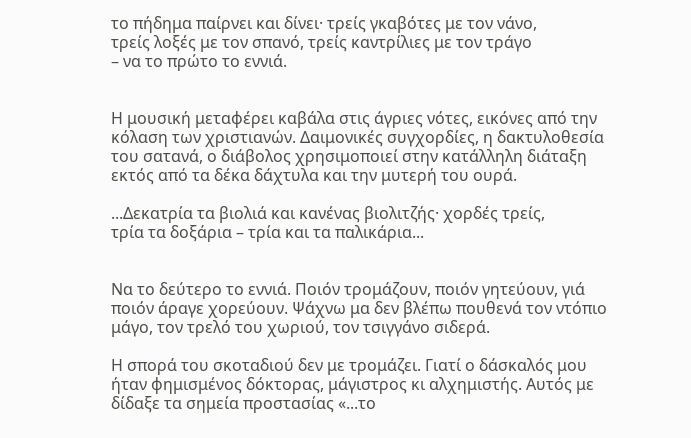το πήδημα παίρνει και δίνει· τρείς γκαβότες με τον νάνο,
τρείς λοξές με τον σπανό, τρείς καντρίλιες με τον τράγο
– να το πρώτο το εννιά.


Η μουσική μεταφέρει καβάλα στις άγριες νότες, εικόνες από την κόλαση των χριστιανών. Δαιμονικές συγχορδίες, η δακτυλοθεσία του σατανά, ο διάβολος χρησιμοποιεί στην κατάλληλη διάταξη εκτός από τα δέκα δάχτυλα και την μυτερή του ουρά.

...Δεκατρία τα βιολιά και κανένας βιολιτζής· χορδές τρείς,
τρία τα δοξάρια – τρία και τα παλικάρια...


Να το δεύτερο το εννιά. Ποιόν τρομάζουν, ποιόν γητεύουν, γιά ποιόν άραγε χορεύουν. Ψάχνω μα δεν βλέπω πουθενά τον ντόπιο μάγο, τον τρελό του χωριού, τον τσιγγάνο σιδερά.

Η σπορά του σκοταδιού δεν με τρομάζει. Γιατί ο δάσκαλός μου ήταν φημισμένος δόκτορας, μάγιστρος κι αλχημιστής. Αυτός με δίδαξε τα σημεία προστασίας «...το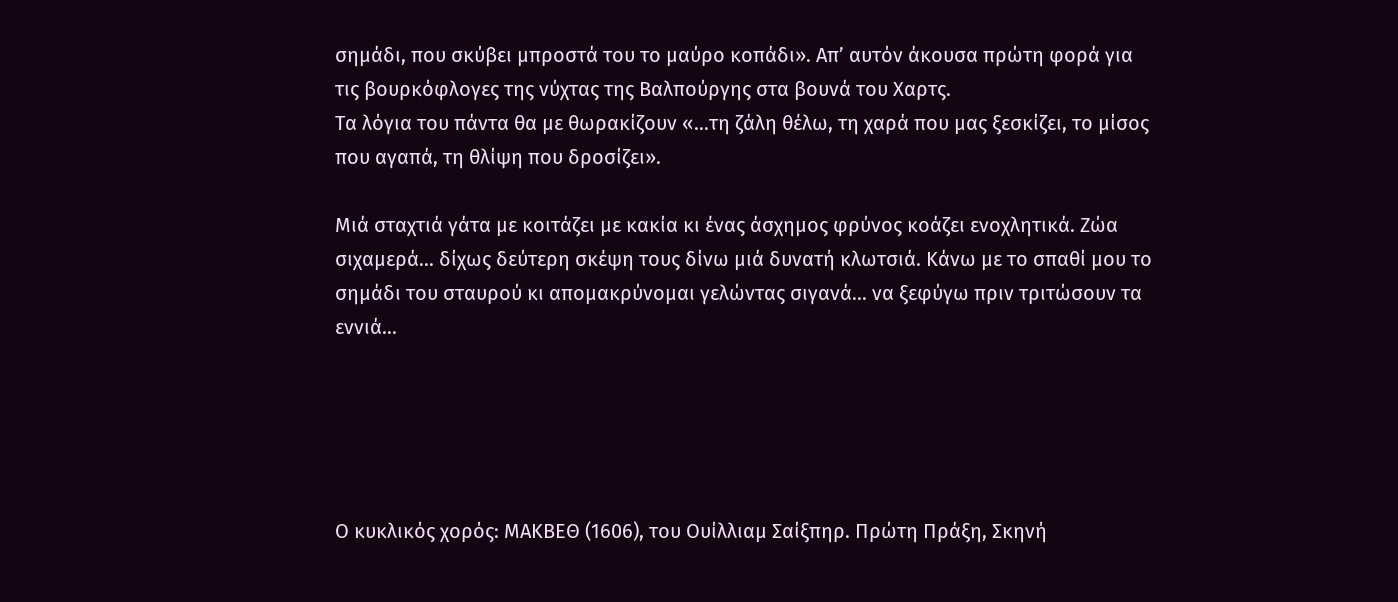σημάδι, που σκύβει μπροστά του το μαύρο κοπάδι». Απ’ αυτόν άκουσα πρώτη φορά για τις βουρκόφλογες της νύχτας της Βαλπούργης στα βουνά του Χαρτς.
Τα λόγια του πάντα θα με θωρακίζουν «...τη ζάλη θέλω, τη χαρά που μας ξεσκίζει, το μίσος που αγαπά, τη θλίψη που δροσίζει».

Μιά σταχτιά γάτα με κοιτάζει με κακία κι ένας άσχημος φρύνος κοάζει ενοχλητικά. Ζώα σιχαμερά... δίχως δεύτερη σκέψη τους δίνω μιά δυνατή κλωτσιά. Κάνω με το σπαθί μου το σημάδι του σταυρού κι απομακρύνομαι γελώντας σιγανά... να ξεφύγω πριν τριτώσουν τα εννιά...





Ο κυκλικός χορός: ΜΑΚΒΕΘ (1606), του Ουίλλιαμ Σαίξπηρ. Πρώτη Πράξη, Σκηνή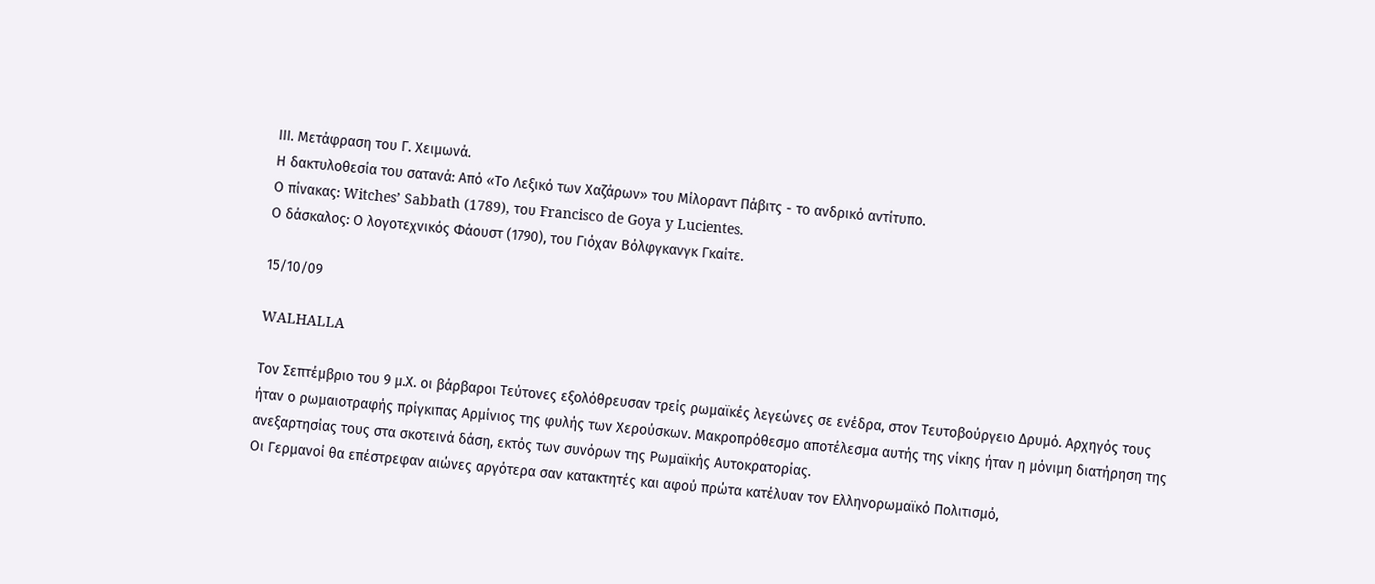ΙΙΙ. Μετάφραση του Γ. Χειμωνά.
Η δακτυλοθεσία του σατανά: Από «Το Λεξικό των Χαζάρων» του Μίλοραντ Πάβιτς - το ανδρικό αντίτυπο.
Ο πίνακας: Witches’ Sabbath (1789), του Francisco de Goya y Lucientes.
Ο δάσκαλος: Ο λογοτεχνικός Φάουστ (1790), του Γιόχαν Βόλφγκανγκ Γκαίτε.

15/10/09

WALHALLA

Τον Σεπτέμβριο του 9 μ.Χ. οι βάρβαροι Τεύτονες εξολόθρευσαν τρείς ρωμαϊκές λεγεώνες σε ενέδρα, στον Τευτοβούργειο Δρυμό. Αρχηγός τους ήταν ο ρωμαιοτραφής πρίγκιπας Αρμίνιος της φυλής των Χερούσκων. Μακροπρόθεσμο αποτέλεσμα αυτής της νίκης ήταν η μόνιμη διατήρηση της ανεξαρτησίας τους στα σκοτεινά δάση, εκτός των συνόρων της Ρωμαϊκής Αυτοκρατορίας.
Οι Γερμανοί θα επέστρεφαν αιώνες αργότερα σαν κατακτητές και αφού πρώτα κατέλυαν τον Ελληνορωμαϊκό Πολιτισμό,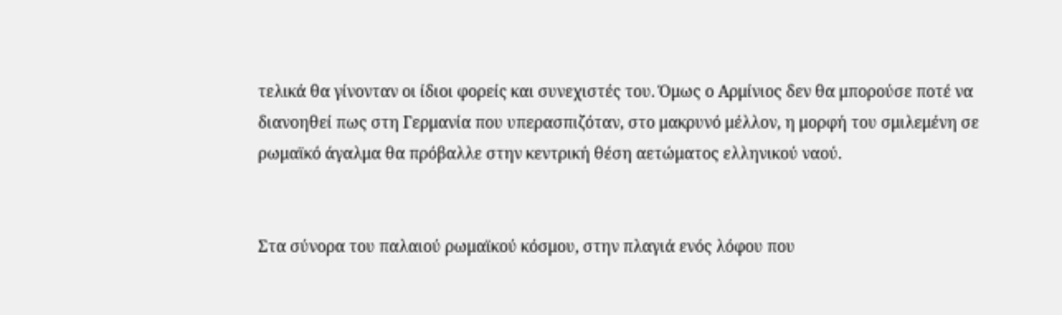τελικά θα γίνονταν οι ίδιοι φορείς και συνεχιστές του. Όμως ο Αρμίνιος δεν θα μπορούσε ποτέ να διανοηθεί πως στη Γερμανία που υπερασπιζόταν, στο μακρυνό μέλλον, η μορφή του σμιλεμένη σε ρωμαϊκό άγαλμα θα πρόβαλλε στην κεντρική θέση αετώματος ελληνικού ναού.


Στα σύνορα του παλαιού ρωμαϊκού κόσμου, στην πλαγιά ενός λόφου που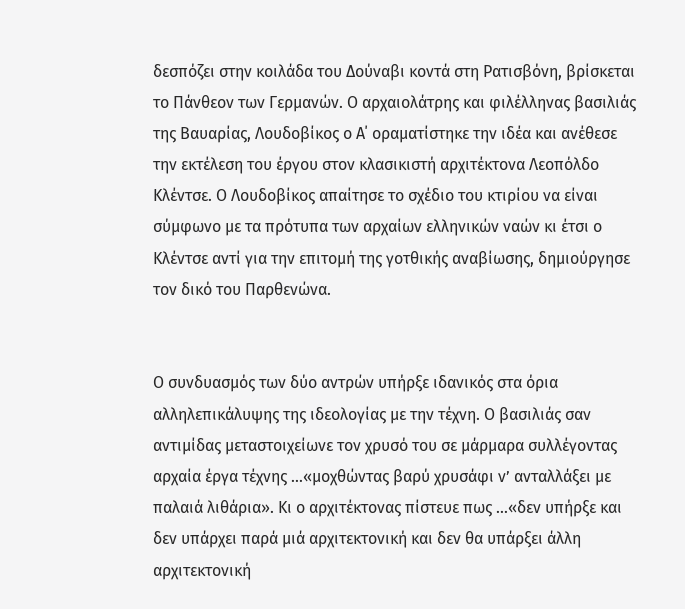δεσπόζει στην κοιλάδα του Δούναβι κοντά στη Ρατισβόνη, βρίσκεται το Πάνθεον των Γερμανών. Ο αρχαιολάτρης και φιλέλληνας βασιλιάς της Βαυαρίας, Λουδοβίκος ο Α΄ οραματίστηκε την ιδέα και ανέθεσε την εκτέλεση του έργου στον κλασικιστή αρχιτέκτονα Λεοπόλδο Κλέντσε. Ο Λουδοβίκος απαίτησε το σχέδιο του κτιρίου να είναι σύμφωνο με τα πρότυπα των αρχαίων ελληνικών ναών κι έτσι ο Κλέντσε αντί για την επιτομή της γοτθικής αναβίωσης, δημιούργησε τον δικό του Παρθενώνα.


Ο συνδυασμός των δύο αντρών υπήρξε ιδανικός στα όρια αλληλεπικάλυψης της ιδεολογίας με την τέχνη. Ο βασιλιάς σαν αντιμίδας μεταστοιχείωνε τον χρυσό του σε μάρμαρα συλλέγοντας αρχαία έργα τέχνης ...«μοχθώντας βαρύ χρυσάφι ν’ ανταλλάξει με παλαιά λιθάρια». Κι ο αρχιτέκτονας πίστευε πως ...«δεν υπήρξε και δεν υπάρχει παρά μιά αρχιτεκτονική και δεν θα υπάρξει άλλη αρχιτεκτονική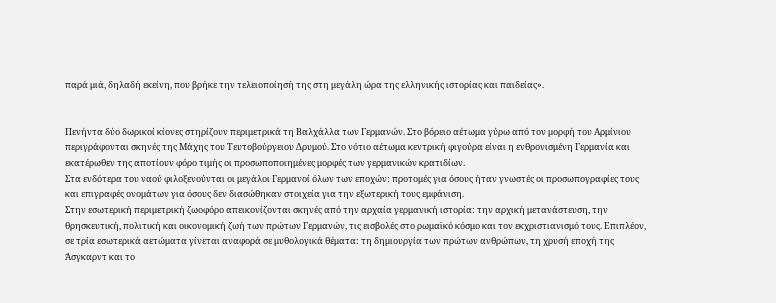παρά μιά, δηλαδή εκείνη, που βρήκε την τελειοποίησή της στη μεγάλη ώρα της ελληνικής ιστορίας και παιδείας».


Πενήντα δύο δωρικοί κίονες στηρίζουν περιμετρικά τη Βαλχάλλα των Γερμανών. Στο βόρειο αέτωμα γύρω από τον μορφή του Αρμίνιου περιγράφονται σκηνές της Μάχης του Τευτοβούργειου Δρυμού. Στο νότιο αέτωμα κεντρική φιγούρα είναι η ενθρονισμένη Γερμανία και εκατέρωθεν της αποτίουν φόρο τιμής οι προσωποποιημένες μορφές των γερμανικών κρατιδίων.
Στα ενδότερα του ναού φιλοξενούνται οι μεγάλοι Γερμανοί όλων των εποχών: προτομές για όσους ήταν γνωστές οι προσωπογραφίες τους και επιγραφές ονομάτων για όσους δεν διασώθηκαν στοιχεία για την εξωτερική τους εμφάνιση.
Στην εσωτερική περιμετρική ζωοφόρο απεικονίζονται σκηνές από την αρχαία γερμανική ιστορία: την αρχική μετανάστευση, την θρησκευτική, πολιτική και οικονομική ζωή των πρώτων Γερμανών, τις εισβολές στο ρωμαϊκό κόσμο και τον εκχριστιανισμό τους. Επιπλέον, σε τρία εσωτερικά αετώματα γίνεται αναφορά σε μυθολογικά θέματα: τη δημιουργία των πρώτων ανθρώπων, τη χρυσή εποχή της Άσγκαρντ και το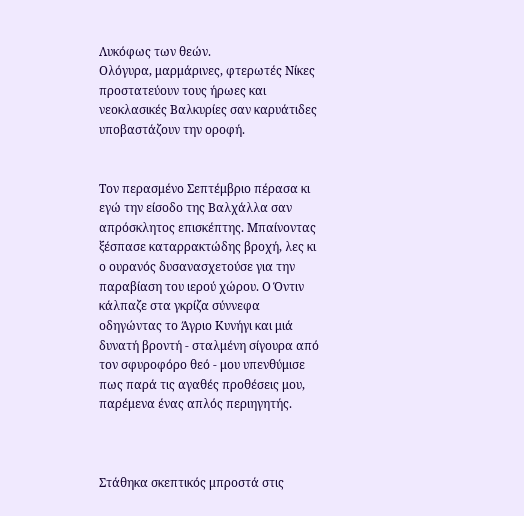Λυκόφως των θεών.
Ολόγυρα, μαρμάρινες, φτερωτές Νίκες προστατεύουν τους ήρωες και νεοκλασικές Βαλκυρίες σαν καρυάτιδες υποβαστάζουν την οροφή.


Τον περασμένο Σεπτέμβριο πέρασα κι εγώ την είσοδο της Βαλχάλλα σαν απρόσκλητος επισκέπτης. Μπαίνοντας ξέσπασε καταρρακτώδης βροχή, λες κι ο ουρανός δυσανασχετούσε για την παραβίαση του ιερού χώρου. Ο Όντιν κάλπαζε στα γκρίζα σύννεφα οδηγώντας το Άγριο Κυνήγι και μιά δυνατή βροντή - σταλμένη σίγουρα από τον σφυροφόρο θεό - μου υπενθύμισε πως παρά τις αγαθές προθέσεις μου, παρέμενα ένας απλός περιηγητής.



Στάθηκα σκεπτικός μπροστά στις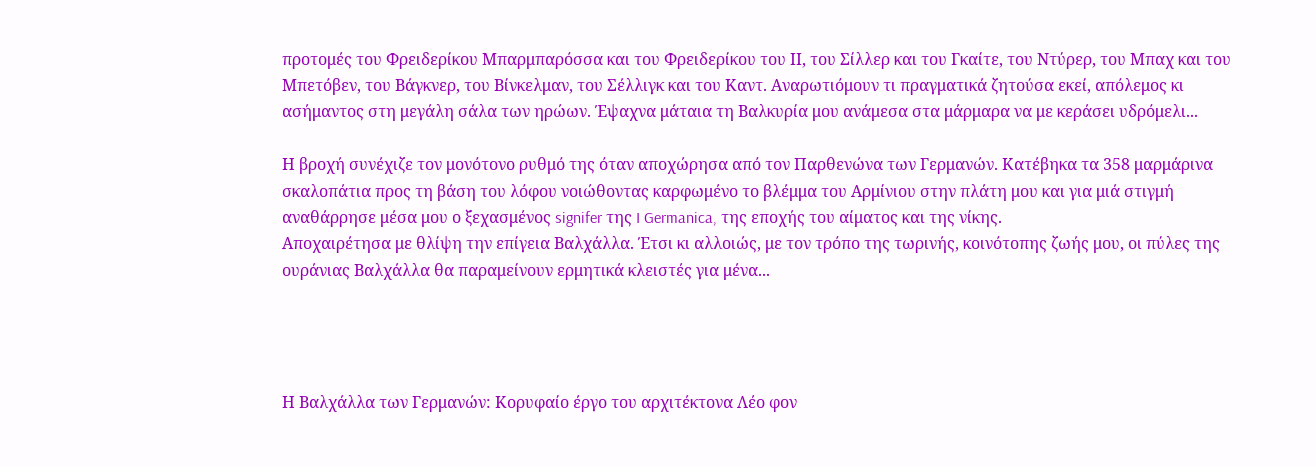προτομές του Φρειδερίκου Μπαρμπαρόσσα και του Φρειδερίκου του ΙΙ, του Σίλλερ και του Γκαίτε, του Ντύρερ, του Μπαχ και του Μπετόβεν, του Βάγκνερ, του Βίνκελμαν, του Σέλλιγκ και του Καντ. Αναρωτιόμουν τι πραγματικά ζητούσα εκεί, απόλεμος κι ασήμαντος στη μεγάλη σάλα των ηρώων. Έψαχνα μάταια τη Βαλκυρία μου ανάμεσα στα μάρμαρα να με κεράσει υδρόμελι...

Η βροχή συνέχιζε τον μονότονο ρυθμό της όταν αποχώρησα από τον Παρθενώνα των Γερμανών. Κατέβηκα τα 358 μαρμάρινα σκαλοπάτια προς τη βάση του λόφου νοιώθοντας καρφωμένο το βλέμμα του Αρμίνιου στην πλάτη μου και για μιά στιγμή αναθάρρησε μέσα μου ο ξεχασμένος signifer της I Germanica, της εποχής του αίματος και της νίκης.
Αποχαιρέτησα με θλίψη την επίγεια Βαλχάλλα. Έτσι κι αλλοιώς, με τον τρόπο της τωρινής, κοινότοπης ζωής μου, οι πύλες της ουράνιας Βαλχάλλα θα παραμείνουν ερμητικά κλειστές για μένα...




Η Βαλχάλλα των Γερμανών: Κορυφαίο έργο του αρχιτέκτονα Λέο φον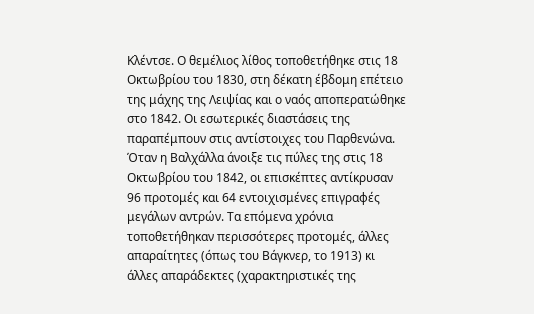Κλέντσε. Ο θεμέλιος λίθος τοποθετήθηκε στις 18 Οκτωβρίου του 1830, στη δέκατη έβδομη επέτειο της μάχης της Λειψίας και ο ναός αποπερατώθηκε στο 1842. Οι εσωτερικές διαστάσεις της παραπέμπουν στις αντίστοιχες του Παρθενώνα. Όταν η Βαλχάλλα άνοιξε τις πύλες της στις 18 Οκτωβρίου του 1842, οι επισκέπτες αντίκρυσαν 96 προτομές και 64 εντοιχισμένες επιγραφές μεγάλων αντρών. Τα επόμενα χρόνια τοποθετήθηκαν περισσότερες προτομές, άλλες απαραίτητες (όπως του Βάγκνερ, το 1913) κι άλλες απαράδεκτες (χαρακτηριστικές της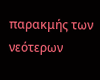παρακμής των νεότερων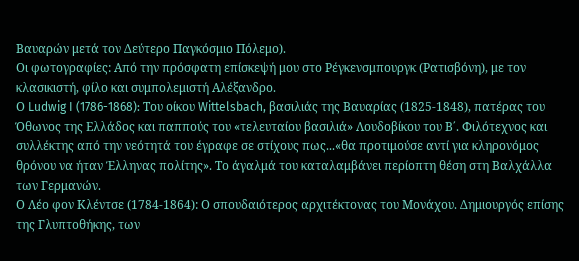Βαυαρών μετά τον Δεύτερο Παγκόσμιο Πόλεμο).
Οι φωτογραφίες: Από την πρόσφατη επίσκεψή μου στο Ρέγκενσμπουργκ (Ρατισβόνη), με τον κλασικιστή, φίλο και συμπολεμιστή Αλέξανδρο.
Ο Ludwig I (1786-1868): Του οίκου Wittelsbach, βασιλιάς της Βαυαρίας (1825-1848), πατέρας του Όθωνος της Ελλάδος και παππούς του «τελευταίου βασιλιά» Λουδοβίκου του Β΄. Φιλότεχνος και συλλέκτης από την νεότητά του έγραφε σε στίχους πως...«θα προτιμούσε αντί για κληρονόμος θρόνου να ήταν Έλληνας πολίτης». Το άγαλμά του καταλαμβάνει περίοπτη θέση στη Βαλχάλλα των Γερμανών.
Ο Λέο φον Κλέντσε (1784-1864): Ο σπουδαιότερος αρχιτέκτονας του Μονάχου. Δημιουργός επίσης της Γλυπτοθήκης, των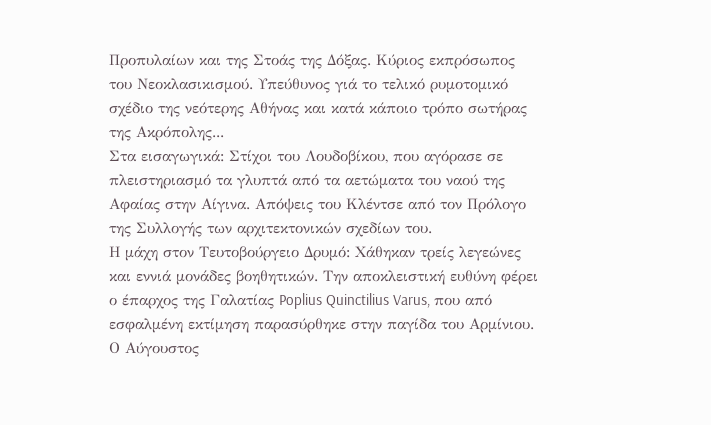Προπυλαίων και της Στοάς της Δόξας. Κύριος εκπρόσωπος του Νεοκλασικισμού. Υπεύθυνος γιά το τελικό ρυμοτομικό σχέδιο της νεότερης Αθήνας και κατά κάποιο τρόπο σωτήρας της Ακρόπολης...
Στα εισαγωγικά: Στίχοι του Λουδοβίκου, που αγόρασε σε πλειστηριασμό τα γλυπτά από τα αετώματα του ναού της Αφαίας στην Αίγινα. Απόψεις του Κλέντσε από τον Πρόλογο της Συλλογής των αρχιτεκτονικών σχεδίων του.
Η μάχη στον Τευτοβούργειο Δρυμό: Χάθηκαν τρείς λεγεώνες και εννιά μονάδες βοηθητικών. Την αποκλειστική ευθύνη φέρει ο έπαρχος της Γαλατίας Poplius Quinctilius Varus, που από εσφαλμένη εκτίμηση παρασύρθηκε στην παγίδα του Αρμίνιου. Ο Αύγουστος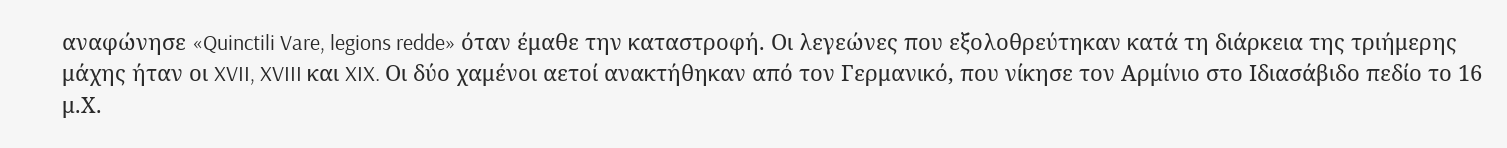αναφώνησε «Quinctili Vare, legions redde» όταν έμαθε την καταστροφή. Οι λεγεώνες που εξολοθρεύτηκαν κατά τη διάρκεια της τριήμερης μάχης ήταν οι XVII, XVIII και XIX. Οι δύο χαμένοι αετοί ανακτήθηκαν από τον Γερμανικό, που νίκησε τον Αρμίνιο στο Ιδιασάβιδο πεδίο το 16 μ.Χ.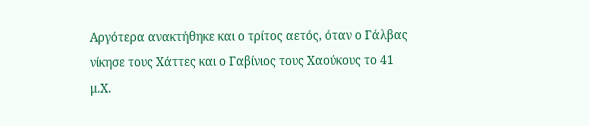Αργότερα ανακτήθηκε και ο τρίτος αετός, όταν ο Γάλβας νίκησε τους Χάττες και ο Γαβίνιος τους Χαούκους το 41 μ.Χ.